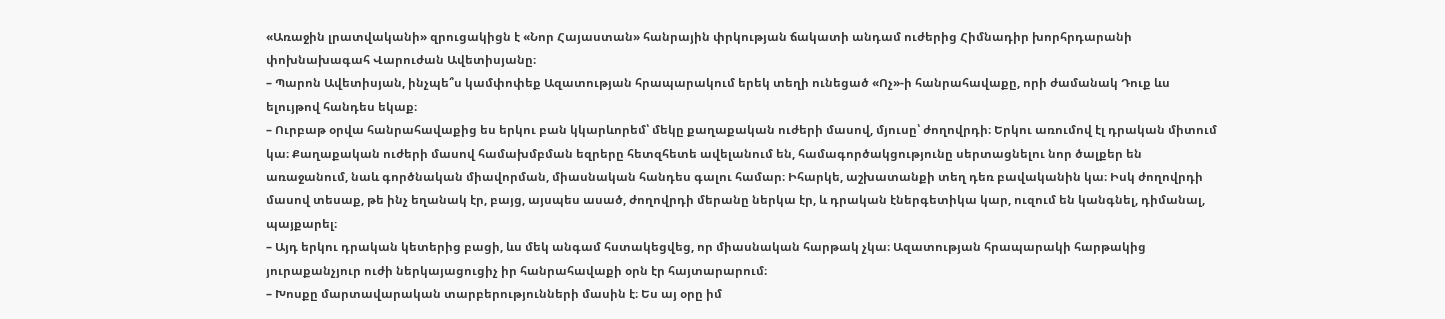«Առաջին լրատվականի» զրուցակիցն է «Նոր Հայաստան» հանրային փրկության ճակատի անդամ ուժերից Հիմնադիր խորհրդարանի փոխնախագահ Վարուժան Ավետիսյանը։
– Պարոն Ավետիսյան, ինչպե՞ս կամփոփեք Ազատության հրապարակում երեկ տեղի ունեցած «Ոչ»-ի հանրահավաքը, որի ժամանակ Դուք ևս ելույթով հանդես եկաք։
– Ուրբաթ օրվա հանրահավաքից ես երկու բան կկարևորեմ՝ մեկը քաղաքական ուժերի մասով, մյուսը՝ ժողովրդի։ Երկու առումով էլ դրական միտում կա։ Քաղաքական ուժերի մասով համախմբման եզրերը հետզհետե ավելանում են, համագործակցությունը սերտացնելու նոր ծալքեր են առաջանում, նաև գործնական միավորման, միասնական հանդես գալու համար։ Իհարկե, աշխատանքի տեղ դեռ բավականին կա։ Իսկ ժողովրդի մասով տեսաք, թե ինչ եղանակ էր, բայց, այսպես ասած, ժողովրդի մերանը ներկա էր, և դրական էներգետիկա կար, ուզում են կանգնել, դիմանալ, պայքարել։
– Այդ երկու դրական կետերից բացի, ևս մեկ անգամ հստակեցվեց, որ միասնական հարթակ չկա։ Ազատության հրապարակի հարթակից յուրաքանչյուր ուժի ներկայացուցիչ իր հանրահավաքի օրն էր հայտարարում։
– Խոսքը մարտավարական տարբերությունների մասին է։ Ես այ օրը իմ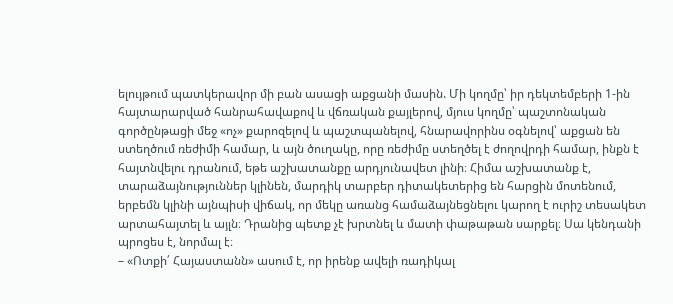ելույթում պատկերավոր մի բան ասացի աքցանի մասին. Մի կողմը՝ իր դեկտեմբերի 1-ին հայտարարված հանրահավաքով և վճռական քայլերով, մյուս կողմը՝ պաշտոնական գործընթացի մեջ «ոչ» քարոզելով և պաշտպանելով, հնարավորինս օգնելով՝ աքցան են ստեղծում ռեժիմի համար, և այն ծուղակը, որը ռեժիմը ստեղծել է ժողովրդի համար, ինքն է հայտնվելու դրանում, եթե աշխատանքը արդյունավետ լինի։ Հիմա աշխատանք է, տարաձայնություններ կլինեն, մարդիկ տարբեր դիտակետերից են հարցին մոտենում, երբեմն կլինի այնպիսի վիճակ, որ մեկը առանց համաձայնեցնելու կարող է ուրիշ տեսակետ արտահայտել և այլն։ Դրանից պետք չէ խրտնել և մատի փաթաթան սարքել։ Սա կենդանի պրոցես է, նորմալ է։
– «Ոտքի՛ Հայաստանն» ասում է, որ իրենք ավելի ռադիկալ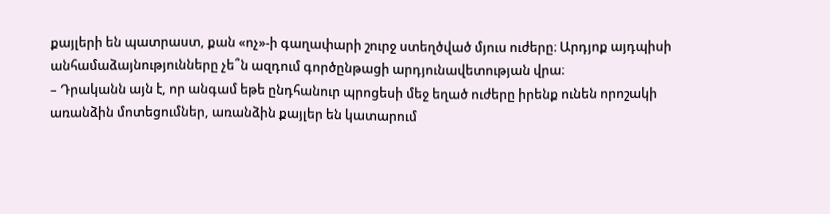քայլերի են պատրաստ, քան «ոչ»-ի գաղափարի շուրջ ստեղծված մյուս ուժերը։ Արդյոք այդպիսի անհամաձայնությունները չե՞ն ազդում գործընթացի արդյունավետության վրա։
– Դրականն այն է, որ անգամ եթե ընդհանուր պրոցեսի մեջ եղած ուժերը իրենք ունեն որոշակի առանձին մոտեցումներ, առանձին քայլեր են կատարում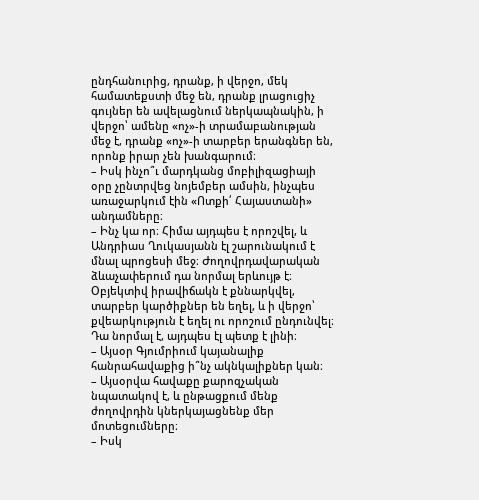ընդհանուրից, դրանք, ի վերջո, մեկ համատեքստի մեջ են, դրանք լրացուցիչ գույներ են ավելացնում ներկապնակին, ի վերջո՝ ամենը «ոչ»-ի տրամաբանության մեջ է, դրանք «ոչ»-ի տարբեր երանգներ են, որոնք իրար չեն խանգարում։
– Իսկ ինչո՞ւ մարդկանց մոբիլիզացիայի օրը չընտրվեց նոյեմբեր ամսին, ինչպես առաջարկում էին «Ոտքի՛ Հայաստանի» անդամները։
– Ինչ կա որ։ Հիմա այդպես է որոշվել, և Անդրիաս Ղուկասյանն էլ շարունակում է մնալ պրոցեսի մեջ։ Ժողովրդավարական ձևաչափերում դա նորմալ երևույթ է։ Օբյեկտիվ իրավիճակն է քննարկվել, տարբեր կարծիքներ են եղել, և ի վերջո՝ քվեարկություն է եղել ու որոշում ընդունվել։ Դա նորմալ է, այդպես էլ պետք է լինի։
– Այսօր Գյումրիում կայանալիք հանրահավաքից ի՞նչ ակնկալիքներ կան։
– Այսօրվա հավաքը քարոզչական նպատակով է, և ընթացքում մենք ժողովրդին կներկայացնենք մեր մոտեցումները։
– Իսկ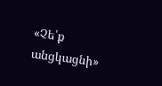«Չե՛ք անցկացնի»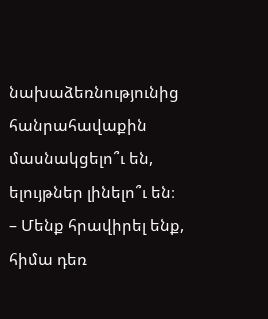նախաձեռնությունից հանրահավաքին մասնակցելո՞ւ են, ելույթներ լինելո՞ւ են։
– Մենք հրավիրել ենք, հիմա դեռ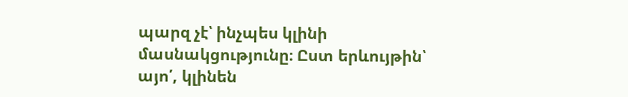պարզ չէ՝ ինչպես կլինի մասնակցությունը։ Ըստ երևույթին՝ այո՛, կլինեն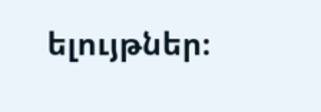ելույթներ։